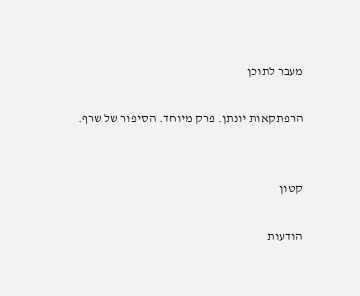מעבר לתוכן

הרפתקאות יונתן. פרק מיוחד. הסיפור של שרף.


קטון

הודעות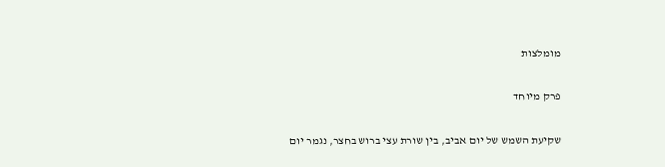מומלצות

פרק מיוחד

שקיעת השמש של יום אביב, בין שורת עצי ברוש בחצר, נגמר יום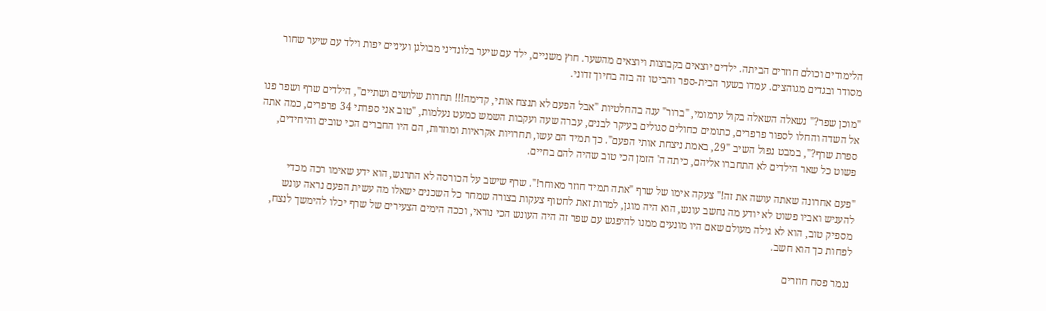הלימודים וכולם חוזרים הביתה. ילדים יוצאים בקבוצות ויוצאים מהשער. חוץ משניים, ילד עם שיער בלונדיני מבולגן ועיניים יפות וילד עם שיער שחור מסודר ובגדים מגוהצים. עמדו בשער הבית-ספר והביטו זה בזה בחיוך זדוני.

"מוכן שפר?" נשאלה השאלה בקול ערמומי, "ברור" ענה בהחלטיות "אבל הפעם לא תנצח אותי, קדימה!!! תחרות שלושים ושתיים", הילדים שרף ושפר פנו אל השדה והחלו לספור פרפרים, כתומים כחולים סגולים בעיקר לבנים, עברה שעה ועקבות השמש כמעט נעלמות, "טוב אני ספרתי 34 פרפרים, כמה אתה ספרת שרף?", במבט נפול השיב "29, באמת ניצחת אותי הפעם". כך תמיד הם עשו, תחרויות אקראיות ומוזרות, הם היו החברים הכי טובים והיחידים, פשוט כל שאר הילדים לא התחברו אליהם, כיתה ה' הזמן הכי טוב שהיה להם בחיים.

"פעם אחרונה שאתה עושה את זה!" צעקה אימו של שרף "אתה תמיד חוזר מאוחר!". שרף שישב על הכורסה לא התרגש, הוא ידע שאימו רכה מכדי להעניש ואביו פשוט לא יודע מה נחשב עונש, הוא היה מוגן, למרות זאת לחטוף צעקות בצורה שמחר כל השכנים ישאלו מה עשית הפעם נראה עונש מספיק טוב, הוא לא גילה מעולם שאם היו מונעים ממנו להיפגש עם שפר זה היה העונש הכי נוראי, וככה הימים הצעירים של שרף יכלו להימשך לנצח, לפחות כך הוא חשב.

נגמר פסח חוזרים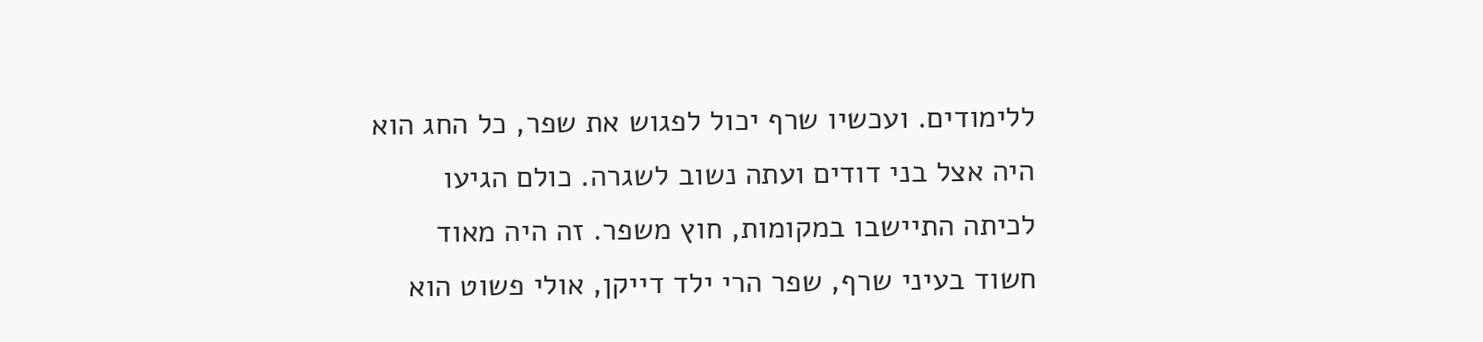ללימודים. ועכשיו שרף יכול לפגוש את שפר, כל החג הוא היה אצל בני דודים ועתה נשוב לשגרה. כולם הגיעו לכיתה התיישבו במקומות, חוץ משפר. זה היה מאוד חשוד בעיני שרף, שפר הרי ילד דייקן, אולי פשוט הוא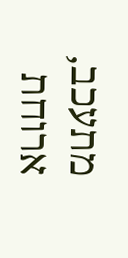מתעכב, ארוחת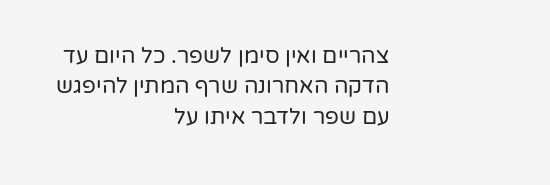צהריים ואין סימן לשפר. כל היום עד הדקה האחרונה שרף המתין להיפגש עם שפר ולדבר איתו על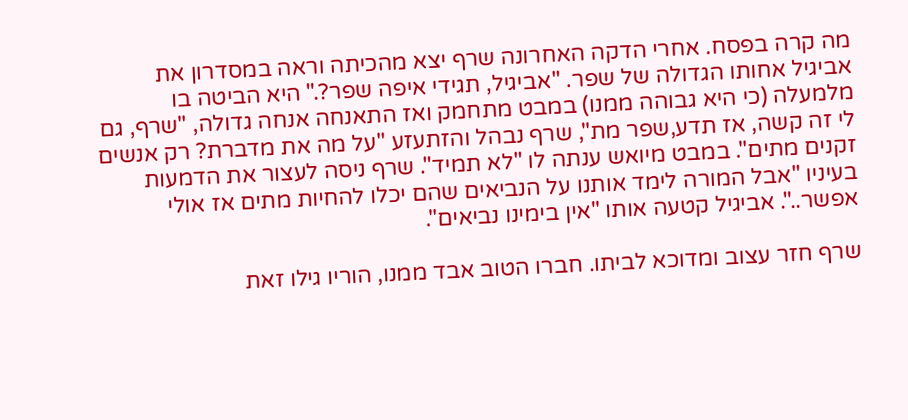מה קרה בפסח. אחרי הדקה האחרונה שרף יצא מהכיתה וראה במסדרון את אביגיל אחותו הגדולה של שפר. "אביגיל, תגידי איפה שפר?." היא הביטה בו מלמעלה (כי היא גבוהה ממנו) במבט מתחמק ואז התאנחה אנחה גדולה, "שרף, גם לי זה קשה, אז תדע,שפר מת", שרף נבהל והזתעזע "על מה את מדברת? רק אנשים זקנים מתים". במבט מיואש ענתה לו "לא תמיד". שרף ניסה לעצור את הדמעות בעיניו "אבל המורה לימד אותנו על הנביאים שהם יכלו להחיות מתים אז אולי אפשר..". אביגיל קטעה אותו "אין בימינו נביאים".

שרף חזר עצוב ומדוכא לביתו. חברו הטוב אבד ממנו, הוריו גילו זאת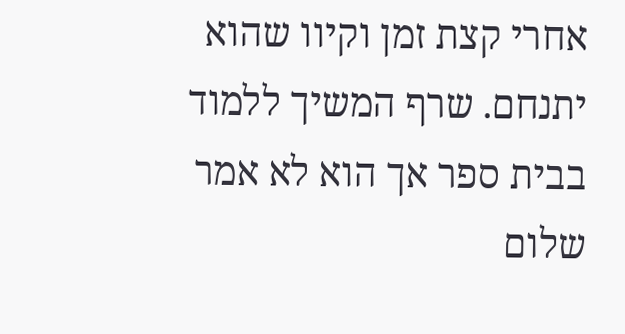אחרי קצת זמן וקיוו שהוא יתנחם. שרף המשיך ללמוד בבית ספר אך הוא לא אמר שלום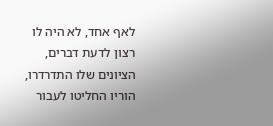לאף אחד, לא היה לו רצון לדעת דברים, הציונים שלו התדרדרו, הוריו החליטו לעבור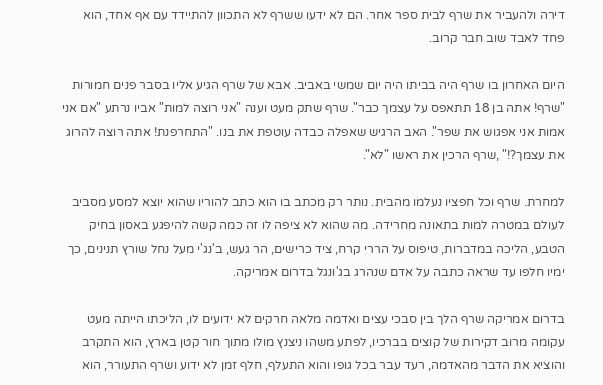דירה ולהעביר את שרף לבית ספר אחר. הם לא ידעו ששרף לא התכוון להתיידד עם אף אחד, הוא פחד לאבד שוב חבר קרוב.

היום האחרון בו שרף היה בביתו היה יום שמשי באביב. אבא של שרף הגיע אליו בסבר פנים חמורות "שרף! אתה בן 18 תתאפס על עצמך כבר". שרף שתק מעט וענה "אני רוצה למות" אביו נרתע "אם אני אמות אני אפגוש את שפר". האב הרגיש שאפלה כבדה עוטפת את בנו. "התחרפנת! אתה רוצה להרוג את עצמך?!" ,שרף הרכין את ראשו "לא".

למחרת. שרף וכל חפציו נעלמו מהבית. נותר רק מכתב בו הוא כתב להוריו שהוא יוצא למסע מסביב לעולם במטרה למות בתאונה מחרידה. מה שהוא לא ציפה לו זה כמה קשה להיפגע באסון בחיק הטבע, הליכה במדברות, טיפוס על הררי קרח, ציד כרישים, הר געש, ב'נג'י מעל נחל שורץ תנינים, כך ימיו חלפו עד שראה כתבה על אדם שנהרג בג'ונגל בדרום אמריקה.

בדרום אמריקה שרף הלך בין סבכי עצים ואדמה מלאה חרקים לא ידועים לו, הליכתו הייתה מעט עקומה מרוב דקירות של קוצים בברכיו, לפתע משהו ניצנץ מולו מתוך חור קטן בארץ, הוא התקרב והוציא את הדבר מהאדמה, רעד עבר בכל גופו והוא התעלף, חלף זמן לא ידוע ושרף התעורר, הוא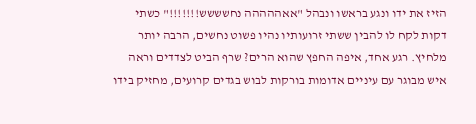הזיז את ידו ונגע בראשו ונבהל "אאההההה נחשששש!!!!!!!" כשתי דקות לקח לו להבין ששתי זרועותיו נהיו פשוט נחשים, הרבה יותר מלחיץ. רגע אחד, איפה החפץ שהוא הרים? שרף הביט לצדדים וראה איש מבוגר עם עיניים אדומות בורקות לבוש בגדים קרועים, מחזיק בידו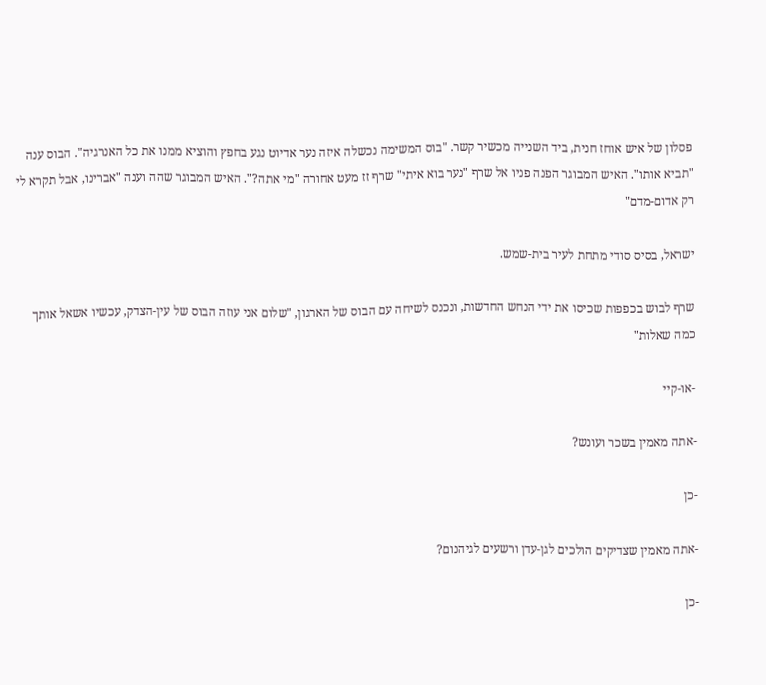פסלון של איש אוחז חנית, ביד השנייה מכשיר קשר. "בוס המשימה נכשלה איזה נער אדיוט נגע בחפץ והוציא ממנו את כל האנרגיה". הבוס ענה "תביא אותו". האיש המבוגר הפנה פניו אל שרף "נער בוא איתי" שרף זז מעט אחורה "מי אתה?". האיש המבוגר שהה וענה "אברינו, אבל תקרא לי רק אדום-מדם"

ישראל, בסיס סודי מתחת לעיר בית-שמש.

שרף לבוש בכפפות שכיסו את ידי הנחש החדשות, ונכנס לשיחה עם הבוס של הארגון, "שלום אני עוזה הבוס של עין-הצדק, עכשיו אשאל אותך כמה שאלות"

-או-קיי

-אתה מאמין בשכר ועונש?

-כן

-אתה מאמין שצדיקים הולכים לגן-עדן ורשעים לגיהנום?

-כן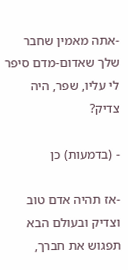-אתה מאמין שחבר שלך שאדום-מדם סיפר לי עליו, שפר, היה צדיק?

- (בדמעות) כן

-אז תהיה אדם טוב וצדיק ובעולם הבא תפגוש את חברך,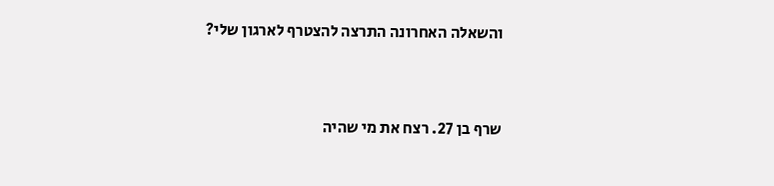והשאלה האחרונה התרצה להצטרף לארגון שלי?



שרף בן 27. רצח את מי שהיה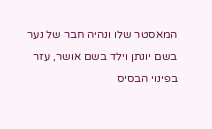המאסטר שלו ונהיה חבר של נער בשם יונתן וילד בשם אושר, עזר בפינוי הבסיס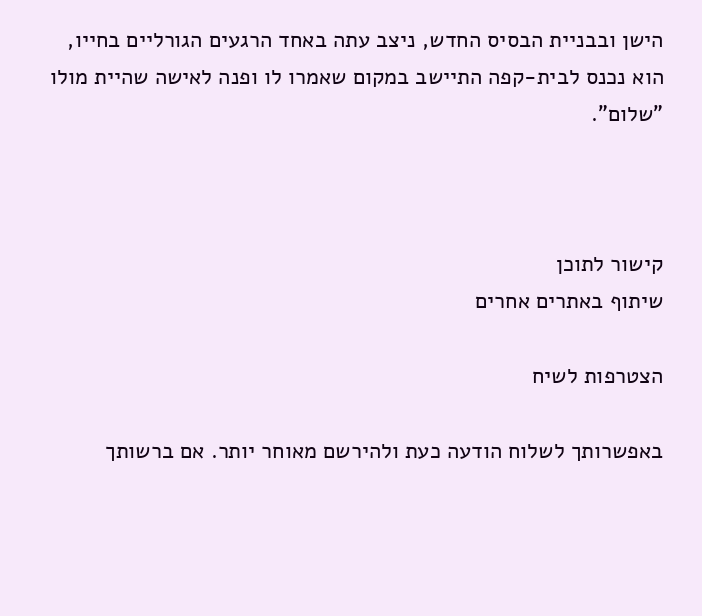הישן ובבניית הבסיס החדש, ניצב עתה באחד הרגעים הגורליים בחייו, הוא נכנס לבית-קפה התיישב במקום שאמרו לו ופנה לאישה שהיית מולו "שלום".



קישור לתוכן
שיתוף באתרים אחרים

הצטרפות לשיח

באפשרותך לשלוח הודעה כעת ולהירשם מאוחר יותר. אם ברשותך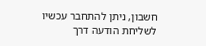חשבון, ניתן להתחבר עכשיו לשליחת הודעה דרך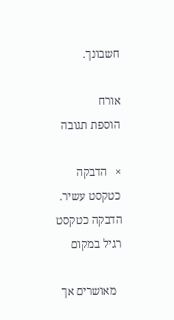חשבונך.

אורח
הוספת תגובה

×   הדבקה כטקסט עשיר.   הדבקה כטקסט רגיל במקום

  מאושרים אך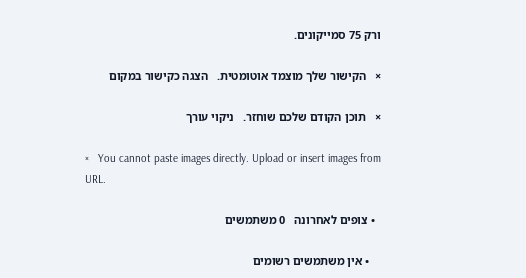ורק 75 סמייקונים.

×   הקישור שלך מוצמד אוטומטית.   הצגה כקישור במקום

×   תוכן הקודם שלכם שוחזר.   ניקוי עורך

×   You cannot paste images directly. Upload or insert images from URL.

  • צופים לאחרונה   0 משתמשים

    • אין משתמשים רשומים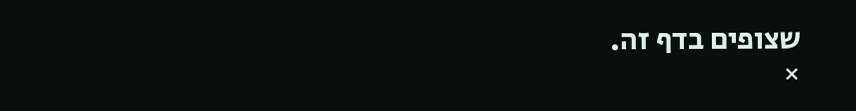שצופים בדף זה.
×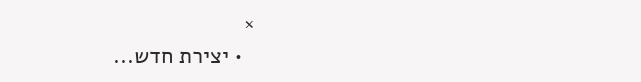×
  • יצירת חדש...